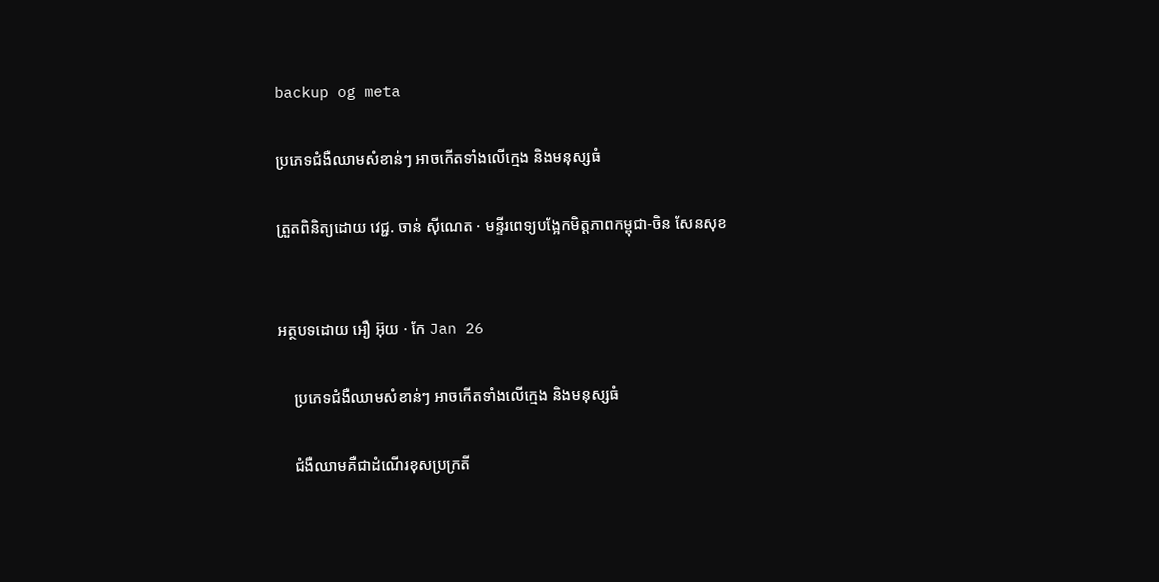backup og meta

ប្រភេទជំងឺឈាមសំខាន់ៗ អាចកើតទាំងលើក្មេង និងមនុស្សធំ

ត្រួតពិនិត្យដោយ វេជ្ជ. ចាន់ ស៊ីណេត · មន្ទីរពេទ្យបង្អែកមិត្តភាពកម្ពុជា-ចិន សែនសុខ


អត្ថបទដោយ អឿ អ៊ុយ · កែ Jan 26

    ប្រភេទជំងឺឈាមសំខាន់ៗ អាចកើតទាំងលើក្មេង និងមនុស្សធំ

    ជំងឺឈាមគឺជាដំណើរខុសប្រក្រតី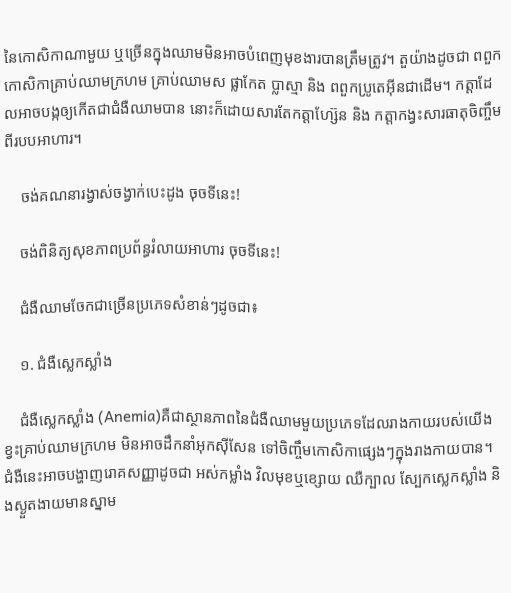នៃកោសិកាណាមួយ ឬច្រើនក្នុងឈាមមិនអាចបំពេញមុខងារបានត្រឹមត្រូវ។ តួយ៉ាងដូចជា ពពួកកោសិកាគ្រាប់ឈាមក្រហម គ្រាប់ឈាមស ផ្លាកែត ប្លាស្មា និង ពពួកប្រូតេអ៊ីនជាដើម។ កត្ដាដែលអាចបង្កឲ្យកើតជាជំងឺឈាមបាន នោះក៏ដោយសារតែកត្ដាហ្ស៊ែន និង កត្ដាកង្វះសារធាតុចិញ្ចឹមពីរបបអាហារ។

    ចង់គណនារង្វាស់ចង្វាក់បេះដូង ចុចទីនេះ!

    ចង់ពិនិត្យសុខភាពប្រព័ន្ធរំលាយអាហារ ចុចទីនេះ!

    ជំងឺឈាមចែកជាច្រើនប្រភេទសំខាន់ៗដូចជា៖

    ១. ជំងឺស្លេកស្លាំង

    ជំងឺស្លេកស្លាំង (Anemia)គឺជាស្ថានភាពនៃជំងឺឈាមមួយប្រភេទដែលរាងកាយរបស់យើង ខ្វះគ្រាប់ឈាមក្រហម មិនអាចដឹកនាំអុកស៊ីសែន ទៅចិញ្ចឹមកោសិកាផ្សេងៗក្នុងរាងកាយបាន។ ជំងឺនេះអាចបង្ហាញរោគសញ្ញាដូចជា អស់កម្លាំង វិលមុខឬខ្សោយ ឈឺក្បាល ស្បែកស្លេកស្លាំង និងស្ងួតងាយមានស្នាម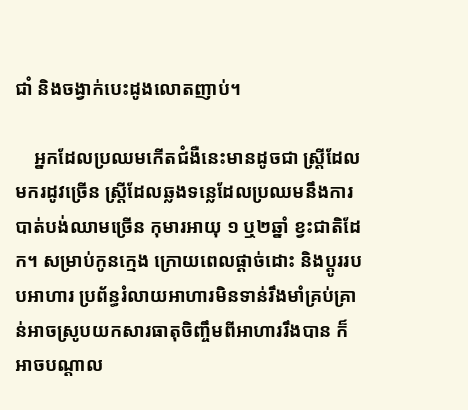ជាំ និងចង្វាក់បេះដូងលោតញាប់។

    អ្នកដែលប្រឈមកើតជំងឺនេះមានដូចជា ស្ដី្រដែលមករដូវច្រើន ស្ដ្រីដែលឆ្លងទន្លេដែលប្រឈមនឹងការបាត់បង់ឈាមច្រើន កុមារអាយុ ១ ឬ២ឆ្នាំ ខ្វះជាតិដែក។ សម្រាប់កូនក្មេង ក្រោយពេលផ្ដាច់ដោះ និងប្ដូររបបអាហារ ប្រព័ន្ធរំលាយអាហារមិនទាន់រឹងមាំគ្រប់គ្រាន់អាចស្រូបយកសារធាតុចិញ្ចឹមពីអាហាររឹងបាន ក៏អាចបណ្ដាល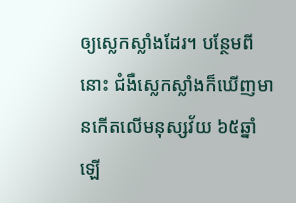ឲ្យស្លេកស្លាំងដែរ។ បន្ថែមពីនោះ ជំងឺស្លេកស្លាំងក៏ឃើញមានកើតលើមនុស្សវ័យ ៦៥ឆ្នាំឡើ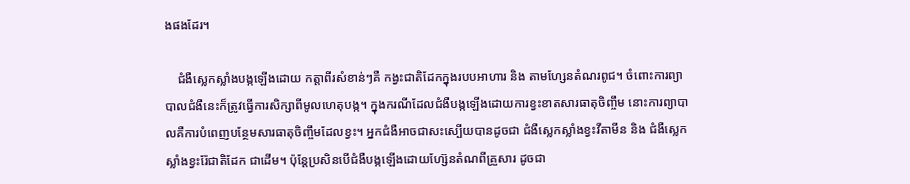ងផងដែរ។

    ជំងឺស្លេកស្លាំងបង្កឡើងដោយ កត្ដាពីរសំខាន់ៗគឺ កង្វះជាតិដែកក្នុងរបបអាហារ និង តាមហ្សែនតំណរពូជ។ ចំពោះការព្យាបាលជំងឺនេះក៏ត្រូវធ្វើការសិក្សាពីមូលហេតុបង្ក។ ក្នុងករណីដែលជំងឺបង្កឡើងដោយការខ្វះខាតសារធាតុចិញ្ចឹម នោះការព្យាបាលគឺការបំពេញបន្ថែមសារធាតុចិញ្ចឹមដែលខ្វះ។ អ្នកជំងឺអាចជាសះស្បើយបានដូចជា ជំងឺស្លេកស្លាំងខ្វះវីតាមីន និង ជំងឺស្លេកស្លាំងខ្វះរ៉ែជាតិដែក ជាដើម។ ប៉ុន្ដែប្រសិនបើជំងឺបង្កឡើងដោយហ្ស៊ែនតំណពីគ្រួសារ ដូចជា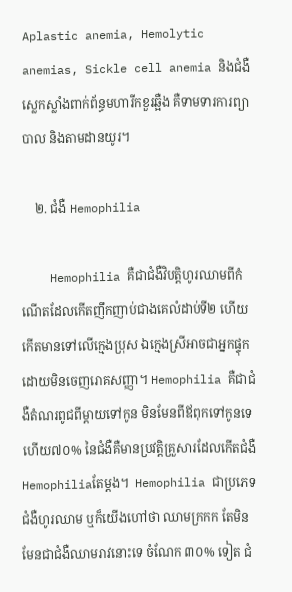Aplastic anemia, Hemolytic anemias, Sickle cell anemia និងជំងឺស្លេកស្លាំងពាក់ព័ន្ធមហារីកខួរឆ្អឺង គឺទាមទារការព្យាបាល និងតាមដានយូរ។

    ២. ជំងឺ Hemophilia

    Hemophilia គឺជាជំងឺវិបត្តិហូរឈាមពីកំណើតដែលកើតញឹកញាប់ជាងគេលំដាប់ទី២ ហើយកើតមានទៅលើក្មេងប្រុស ឯក្មេងស្រីអាចជាអ្នកផ្ទុក ដោយមិនចេញរោគសញ្ញា។ Hemophilia គឺជាជំងឺតំណរពូជពីម្តាយទៅកូន មិនមែនពីឪពុកទៅកូនទេ ហើយ៧០% នៃជំងឺគឺមានប្រវត្ដិគ្រួសារដែលកើតជំងឺ Hemophiliaតែម្ដង។  Hemophilia ជាប្រភេទជំងឺហូរឈាម ឬក៏យើងហៅថា ឈាមក្រកក តែមិនមែនជាជំងឺឈាមរាវនោះទេ ចំណែក ៣០% ទៀត ជំ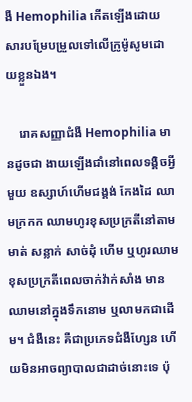ងឺ Hemophilia កើតឡើងដោយសារបម្រែបម្រួលទៅលើក្រូម៉ូសូមដោយខ្លួនឯង។

    រោគសញ្ញាជំងឺ Hemophilia មានដូចជា ងាយឡើងជាំនៅពេលទង្គិចអ្វីមួយ ឧស្សាហ៍ហើមជង្គង់ កែងដៃ ឈាមក្រកក ឈាមហូរខុសប្រក្រតីនៅតាមមាត់ សន្លាក់ សាច់ដុំ ហើម ឬហូរឈាមខុសប្រក្រតីពេលចាក់វ៉ាក់សាំង មានឈាមនៅក្នុងទឹកនោម ឬលាមកជាដើម។ ជំងឺនេះ គឺជាប្រភេទជំងឺហ្សែន ហើយមិនអាចព្យាបាលជាដាច់នោះទេ ប៉ុ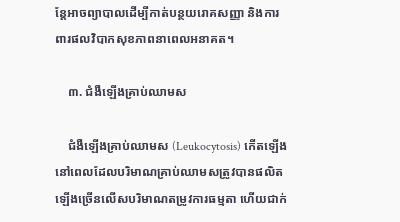ន្តែអាចព្យាបាលដើម្បីកាត់បន្ថយរោគសញ្ញា និងការពារផលវិបាកសុខភាពនាពេលអនាគត។

    ៣. ជំងឺឡើងគ្រាប់ឈាមស

    ជំងឺឡើងគ្រាប់ឈាមស (Leukocytosis) កើតឡើងនៅពេលដែលបរិមាណគ្រាប់ឈាមសត្រូវបានផលិតឡើងច្រើនលើសបរិមាណតម្រូវការធម្មតា ហើយជាក់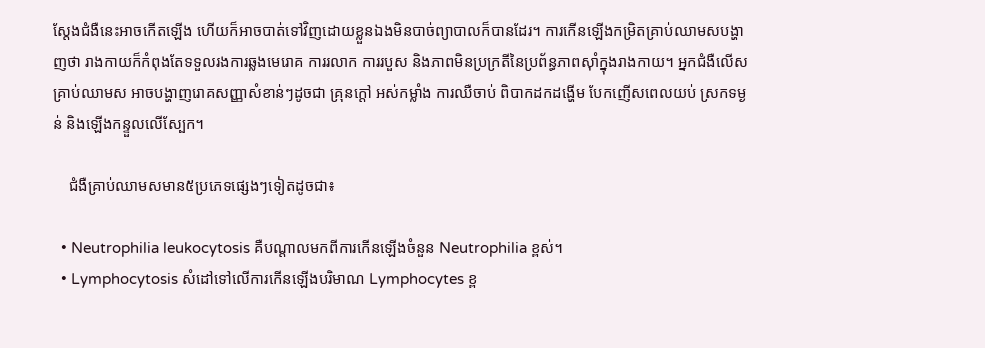ស្ដែងជំងឺនេះអាចកើតឡើង ហើយក៏អាចបាត់ទៅវិញដោយខ្លួនឯងមិនបាច់ព្យាបាលក៏បានដែរ។ ការកើនឡើងកម្រិតគ្រាប់ឈាមសបង្ហាញថា រាងកាយក៏កំពុងតែទទួលរងការឆ្លងមេរោគ ការរលាក ការរបួស និងភាពមិនប្រក្រតីនៃប្រព័ន្ធភាពស៊ាំក្នុងរាងកាយ។ អ្នកជំងឺលើសគ្រាប់ឈាមស អាចបង្ហាញរោគសញ្ញាសំខាន់ៗដូចជា គ្រុនក្ដៅ អស់កម្លាំង ការឈឺចាប់ ពិបាកដកដង្ហើម បែកញើសពេលយប់ ស្រកទម្ងន់ និងឡើងកន្ទួលលើស្បែក។

    ជំងឺគ្រាប់ឈាមសមាន៥ប្រភេទផ្សេងៗទៀតដូចជា៖

  • Neutrophilia leukocytosis គឺបណ្តាលមកពីការកើនឡើងចំនួន Neutrophilia ខ្ពស់។
  • Lymphocytosis សំដៅទៅលើការកើនឡើងបរិមាណ Lymphocytes ខ្ព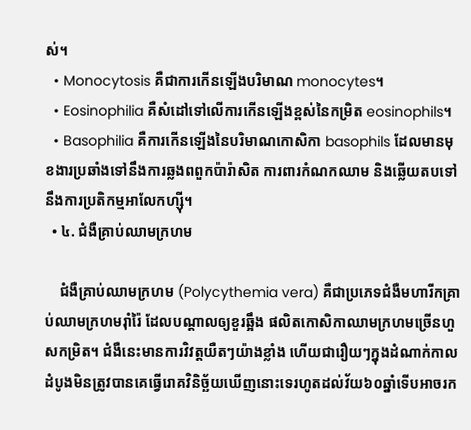ស់។
  • Monocytosis គឺជាការកើនឡើងបរិមាណ monocytes។
  • Eosinophilia គឺសំដៅទៅលើការកើនឡើងខ្ពស់នៃកម្រិត eosinophils។
  • Basophilia គឺការកើនឡើងនៃបរិមាណកោសិកា basophils ដែលមានមុខងារប្រឆាំងទៅនឹងការឆ្លងពពួកប៉ារ៉ាសិត ការពារកំណកឈាម និងឆ្លើយតបទៅនឹងការប្រតិកម្មអាលែកហ្ស៊ី។
  • ៤. ជំងឺគ្រាប់ឈាមក្រហម

    ជំងឺគ្រាប់ឈាមក្រហម (Polycythemia vera) គឺជាប្រភេទជំងឺមហារីកគ្រាប់ឈាមក្រហមរ៉ាំរ៉ៃ ដែលបណ្តាលឲ្យខួរឆ្អឹង ផលិតកោសិកាឈាមក្រហមច្រើនហួសកម្រិត។ ជំងឺនេះមានការវិវត្តយឺតៗយ៉ាងខ្លាំង ហើយជារឿយៗក្នុងដំណាក់កាលដំបូងមិនត្រូវបានគេធ្វើរោគវិនិច្ឆ័យឃើញនោះទេរហូតដល់វ័យ៦០ឆ្នាំទើបអាចរក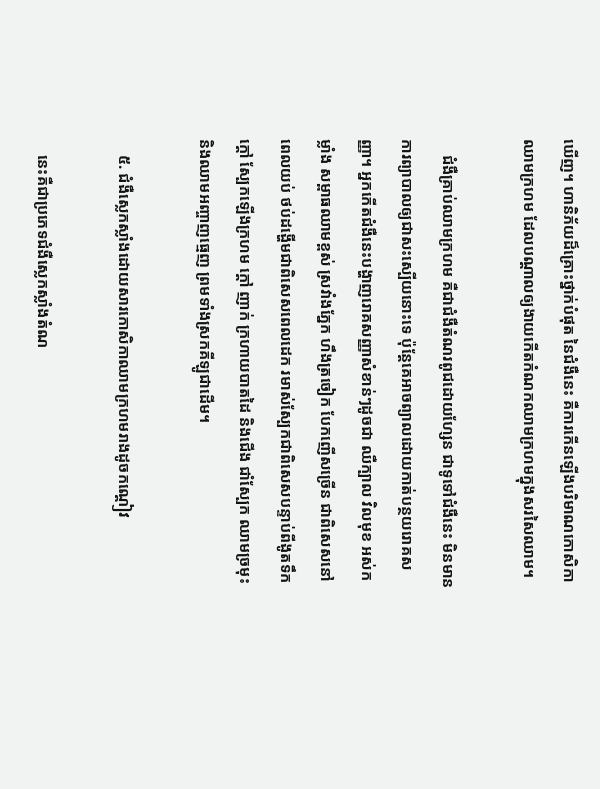ឃើញ។ ហានិភ័យដ៏គ្រោះថ្នាក់បំផុត នៃជំងឺនេះ គឺការកើនឡើងបរិមាណកោសិកាឈាមក្រហម ដែលបណ្ដាលឲ្យងាយកើតកំណកឈាមក្រហមក្នុងសរសៃឈាម។

    ជំងឺគ្រាប់ឈាមក្រហម គឺជាជំងឺតំណរពូជដោយហ្សែន ជាទូទៅជំងឺនេះ មិនមានការព្យាបាលឲ្យជាសះស្បើយនោះទេ ប៉ុន្ដែគេអាចព្យាលដោយកាត់បន្ថយរោគសញ្ញា។ អ្នកកើតជំងឺនេះបង្ហាញរោគសញ្ញាសំខាន់ៗដូចជា ឈឺក្បាល វិលមុខ អស់កម្លាំង សម្ពាធឈាមខ្ពស់ ស្រវាំងភ្នែក ហឹងត្រចៀក បែកញើសច្រើន ជាពិសេសនៅពេលយប់ ថប់ដង្ហើមជាពិសេសពេលដេក រមាស់ស្បែកជាពិសេសបន្ទាប់ពីងូតទឹកក្តៅ ស្បែកឡើងក្រហម ក្តៅ ញាក់ ក្រហាយបាតដៃ និងជើង ជាំស្បែក ឈាមច្រមុះ និងឈាមអញ្ចាញធ្មេញ ព្រមទាំងស្រកគីឡូជាដើម។

    ៥. ជំងឺស្លេកស្លាំងដោយសារកោសិកាឈាមក្រហមរាងដូចកណ្តៀវ

    នេះគឺជាប្រភេទជំងឺស្លេកស្លាំងតំណ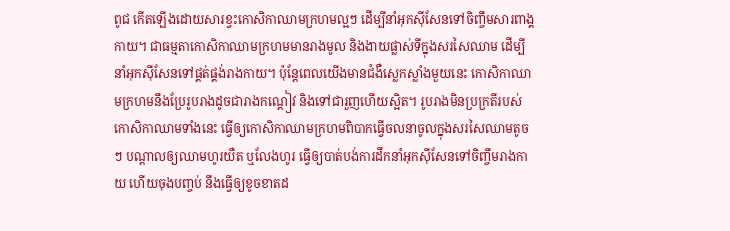ពូជ កើតឡើងដោយសារខ្វះកោសិកាឈាមក្រហមល្អៗ ដើម្បីនាំអុកស៊ីសែនទៅចិញ្ចឹមសារពាង្គកាយ។ ជាធម្មតាកោសិកាឈាមក្រហមមានរាងមូល និងងាយផ្លាស់ទីក្នុងសរសៃឈាម ដើម្បីនាំអុកស៊ីសែនទៅផ្គត់ផ្គង់រាងកាយ។ ប៉ុន្ដែពេលយើងមានជំងឺស្លេកស្លាំងមួយនេះ កោសិកាឈាមក្រហមនឹងប្រែរូបរាងដូចជារាងកណ្តៀវ និងទៅជារួញហើយស្អិត។ រូបរាងមិនប្រក្រតីរបស់កោសិកាឈាមទាំងនេះ ធ្វើឲ្យកោសិកាឈាមក្រហមពិបាកធ្វើចលនាចូលក្នុងសរសៃឈាមតូចៗ បណ្ដាលឲ្យឈាមហូរយឺត ឬលែងហូរ ធ្វើឲ្យបាត់បង់ការដឹកនាំអុកស៊ីសែនទៅចិញ្ចឹមរាងកាយ ហើយចុងបញ្ចប់ នឹងធ្វើឲ្យខូចខាតដ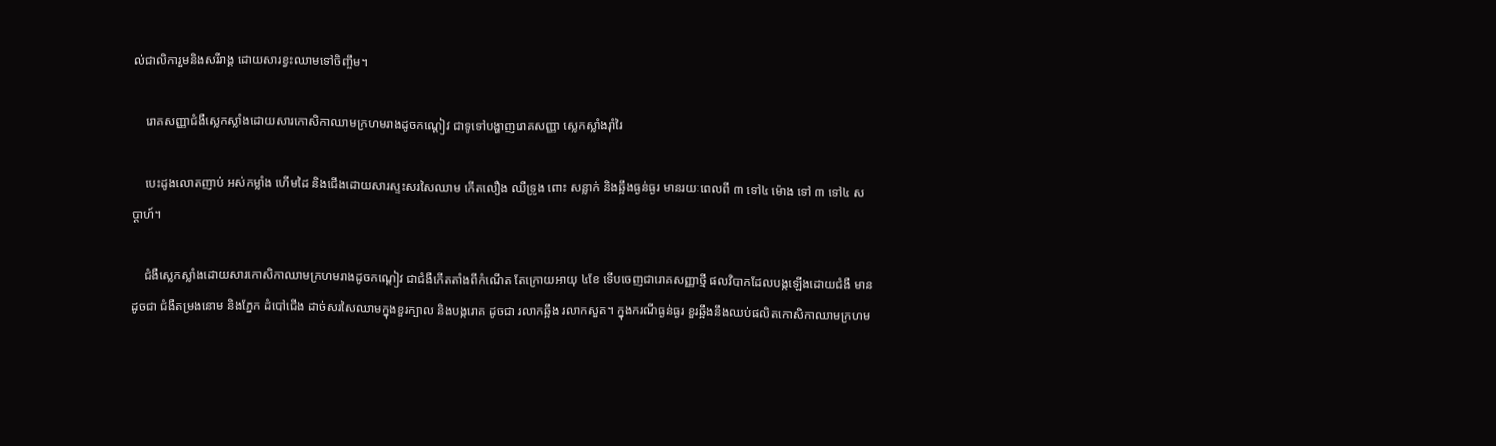ល់ជាលិការួមនិងសរីរាង្គ ដោយសារខ្វះឈាមទៅចិញ្ចឹម។

    រោគសញ្ញាជំងឺស្លេកស្លាំងដោយសារកោសិកាឈាមក្រហមរាងដូចកណ្ដៀវ ជាទូទៅបង្ហាញរោគសញ្ញា ស្លេកស្លាំងរ៉ាំរៃ

    បេះដូងលោតញាប់ អស់កម្លាំង ហើមដៃ និងជើងដោយសារស្ទះសរសៃឈាម កើតលឿង ឈឺទ្រូង ពោះ សន្លាក់ និងឆ្អឹងធ្ងន់ធ្ងរ មានរយៈពេលពី ៣ ទៅ៤ ម៉ោង ទៅ ៣ ទៅ៤ សប្ដាហ៍។

    ជំងឺស្លេកស្លាំងដោយសារកោសិកាឈាមក្រហមរាងដូចកណ្តៀវ ជាជំងឺកើតតាំងពីកំណើត តែក្រោយអាយុ ៤ខែ ទើបចេញជារោគសញ្ញាថ្មី ផលវិបាកដែលបង្កឡើងដោយជំងឺ មានដូចជា ជំងឺតម្រងនោម និងភ្នែក ដំបៅជើង ដាច់សរសៃឈាមក្នុងខួរក្បាល និងបង្ករោគ ដូចជា រលាកឆ្អឹង រលាកសួត។ ក្នុងករណីធ្ងន់ធ្ងរ ខួរឆ្អឹងនឹងឈប់ផលិតកោសិកាឈាមក្រហម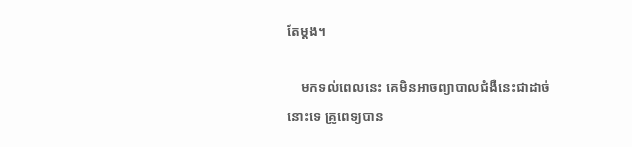តែម្ដង។

    មកទល់ពេលនេះ គេមិនអាចព្យាបាលជំងឺនេះជាដាច់នោះទេ គ្រូពេទ្យបាន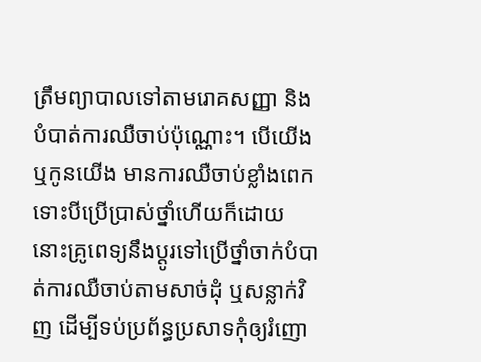ត្រឹមព្យាបាលទៅតាមរោគសញ្ញា និងបំបាត់ការឈឺចាប់ប៉ុណ្ណោះ។ បើយើង ឬកូនយើង មានការឈឺចាប់ខ្លាំងពេក ទោះបីប្រើប្រាស់ថ្នាំហើយក៏ដោយ នោះគ្រូពេទ្យនឹងប្ដូរទៅប្រើថ្នាំចាក់បំបាត់ការឈឺចាប់តាមសាច់ដុំ ឬសន្លាក់វិញ ដើម្បីទប់ប្រព័ន្ធប្រសាទកុំឲ្យរំញោ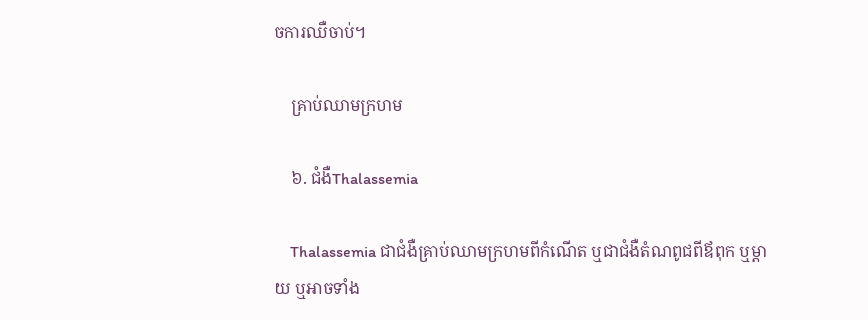ចការឈឺចាប់។

    គ្រាប់ឈាមក្រហម

    ៦. ជំងឺThalassemia

    Thalassemia ជាជំងឺគ្រាប់ឈាមក្រហមពីកំណើត ឬជាជំងឺតំណពូជពីឪពុក ឬម្តាយ ឬអាចទាំង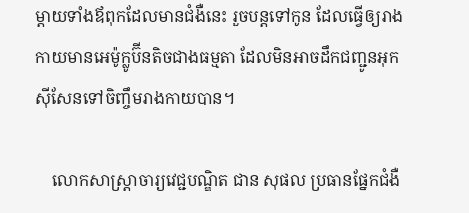ម្តាយទាំងឪពុកដែលមានជំងឺនេះ រួចបន្តទៅកូន ដែលធ្វើឲ្យរាងកាយមានអេម៉ូក្លូប៊ីនតិចជាងធម្មតា ដែលមិនអាចដឹកជញ្ជូនអុកស៊ីសែនទៅចិញ្ចឹមរាងកាយបាន។

    លោកសាស្ត្រាចារ្យវេជ្ជបណ្ឌិត ជាន សុផល ប្រធានផ្នែកជំងឺ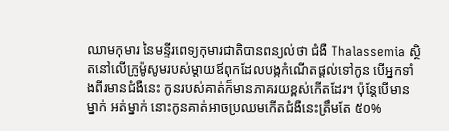ឈាមកុមារ នៃមន្ទីរពេទ្យកុមារជាតិបានពន្យល់ថា ជំងឺ Thalassemia ស្ថិតនៅលើក្រូម៉ូសូមរបស់ម្តាយឪពុកដែលបង្កកំណើតផ្តល់ទៅកូន បើអ្នកទាំងពីរមានជំងឺនេះ កូនរបស់គាត់ក៏មានភាគរយខ្ពស់កើតដែរ។ ប៉ុន្ដែបើមានម្នាក់ អត់ម្នាក់ នោះកូនគាត់អាចប្រឈមកើតជំងឺនេះត្រឹមតែ ៥០%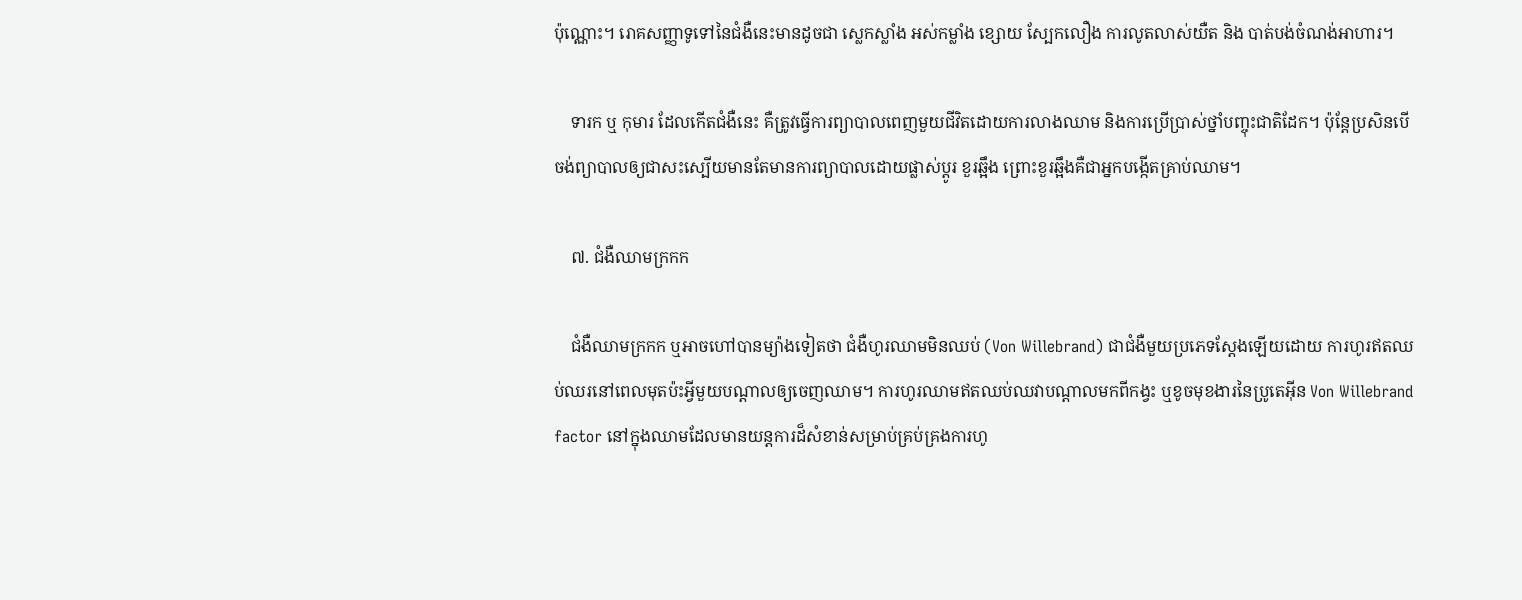ប៉ុណ្ណោះ។ រោគសញ្ញាទូទៅនៃជំងឺនេះមានដូចជា ស្លេកស្លាំង អស់កម្លាំង ខ្សោយ ស្បែកលឿង ការលូតលាស់យឺត និង បាត់បង់ចំណង់អាហារ។

    ទារក ឬ កុមារ ដែលកើតជំងឺនេះ គឺត្រូវធ្វើការព្យាបាលពេញមួយជីវិតដោយការលាងឈាម និងការប្រើប្រាស់ថ្នាំបញ្ចុះជាតិដែក។ ប៉ុន្ដែប្រសិនបើចង់ព្យាបាលឲ្យជាសះស្បើយមានតែមានការព្យាបាលដោយផ្លាស់ប្ដូរ ខួរឆ្អឹង ព្រោះខួរឆ្អឹងគឺជាអ្នកបង្កើតគ្រាប់ឈាម។

    ៧. ជំងឺឈាមក្រកក

    ជំងឺឈាមក្រកក ឬអាចហៅបានម្យ៉ាងទៀតថា ជំងឺហូរឈាមមិនឈប់ (Von Willebrand) ជាជំងឺមួយប្រភេទស្ដែងឡើយដោយ ការហូរឥតឈប់ឈរនៅពេលមុតប៉ះអ្វីមួយបណ្ដាលឲ្យចេញឈាម។ ការហូរឈាមឥតឈប់ឈវាបណ្ដាលមកពីកង្វះ ឬខូចមុខងារនៃប្រូតេអ៊ីន Von Willebrand factor នៅក្នុងឈាមដែលមានយន្តការដ៏សំខាន់សម្រាប់គ្រប់គ្រងការហូ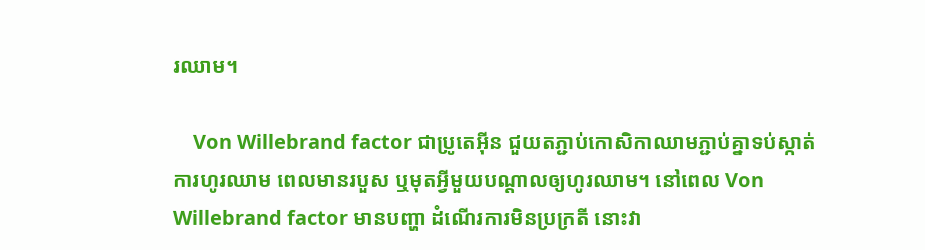រឈាម។

    Von Willebrand factor ជាប្រូតេអ៊ីន ជួយតភ្ជាប់កោសិកាឈាមភ្ជាប់គ្នាទប់ស្កាត់ការហូរឈាម ពេលមានរបួស ឬមុតអ្វីមួយបណ្ដាលឲ្យហូរឈាម។ នៅពេល Von Willebrand factor មានបញ្ហា ដំណើរការមិនប្រក្រតី នោះវា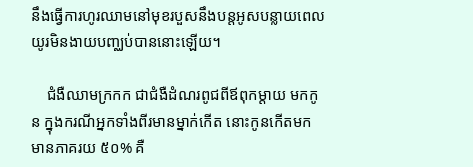នឹងធ្វើការហូរឈាមនៅមុខរបួសនឹងបន្ដអូសបន្លាយពេលយូរមិនងាយបញ្ឈប់បាននោះឡើយ។

    ជំងឺឈាមក្រកក ជាជំងឺដំណរពូជពីឪពុកម្ដាយ មកកូន ក្នុងករណីអ្នកទាំងពីរមានម្នាក់កើត នោះកូនកើតមក មានភាគរយ ៥០% គឺ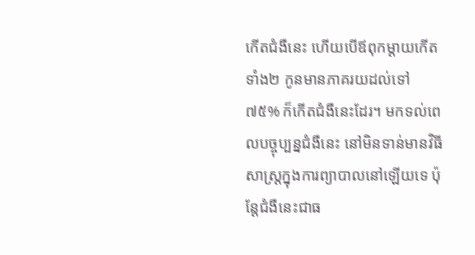កើតជំងឺនេះ ហើយបើឪពុកម្ដាយកើតទាំង២ កូនមានភាគរយដល់ទៅ ៧៥% ក៏កើតជំងឺនេះដែរ។ មកទល់ពេលបច្ចុប្បន្នជំងឺនេះ នៅមិនទាន់មានវិធីសាស្ដ្រក្នុងការព្យាបាលនៅឡើយទេ ប៉ុន្ដែជំងឺនេះជាធ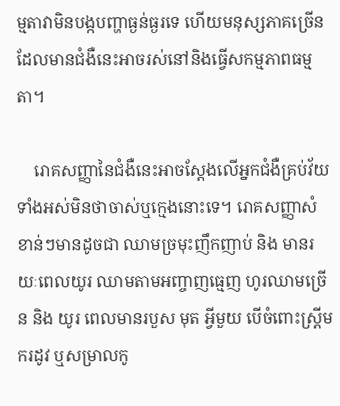ម្មតាវាមិនបង្កបញ្ហាធ្ងន់ធ្ងរទេ ហើយមនុស្សភាគច្រើនដែលមានជំងឺនេះអាចរស់នៅនិងធ្វើសកម្មភាពធម្មតា។

    រោគសញ្ញានៃជំងឺនេះអាចស្ដែងលើអ្នកជំងឺគ្រប់វ័យទាំងអស់មិនថាចាស់ឬក្មេងនោះទេ។ រោគសញ្ញាសំខាន់ៗមានដូចជា ឈាមច្រមុះញឹកញាប់ និង មានរយៈពេលយូរ ឈាមតាមអញ្ចាញធ្មេញ ហូរឈាមច្រើន និង យូរ ពេលមានរបួស មុត អ្វីមួយ បើចំពោះស្ដ្រីមករដូវ ឬសម្រាលកូ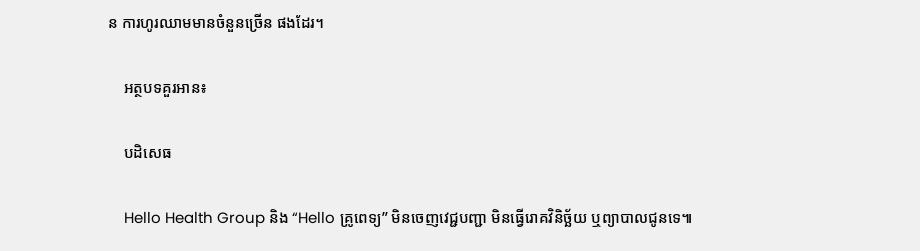ន ការហូរឈាមមានចំនួនច្រើន ផងដែរ។

    អត្ថបទគួរអាន៖

    បដិសេធ

    Hello Health Group និង “Hello គ្រូពេទ្យ” មិនចេញវេជ្ជបញ្ជា មិនធ្វើរោគវិនិច្ឆ័យ ឬព្យាបាលជូនទេ៕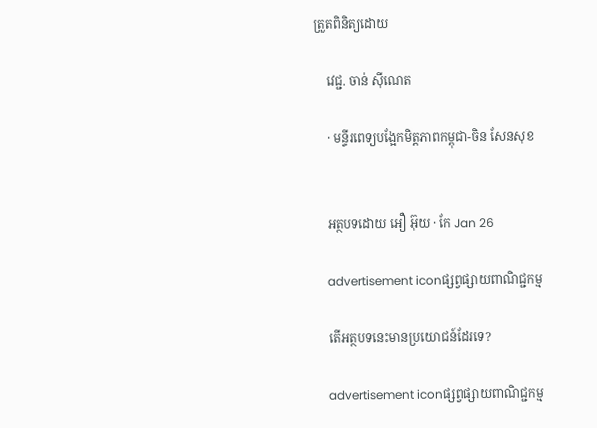ត្រួតពិនិត្យដោយ

    វេជ្ជ. ចាន់ ស៊ីណេត

    · មន្ទីរពេទ្យបង្អែកមិត្តភាពកម្ពុជា-ចិន សែនសុខ


    អត្ថបទដោយ អឿ អ៊ុយ · កែ Jan 26

    advertisement iconផ្សព្វផ្សាយពាណិជ្ជកម្ម

    តើអត្ថបទនេះមានប្រយោជន៍ដែរទេ?

    advertisement iconផ្សព្វផ្សាយពាណិជ្ជកម្ម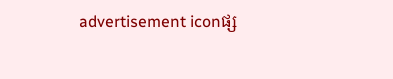advertisement iconផ្ស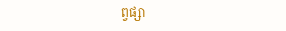ព្វផ្សា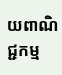យពាណិជ្ជកម្ម